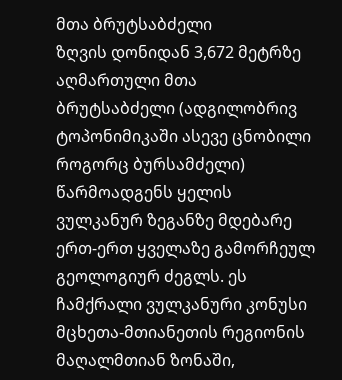მთა ბრუტსაბძელი
ზღვის დონიდან 3,672 მეტრზე აღმართული მთა ბრუტსაბძელი (ადგილობრივ ტოპონიმიკაში ასევე ცნობილი როგორც ბურსამძელი) წარმოადგენს ყელის ვულკანურ ზეგანზე მდებარე ერთ-ერთ ყველაზე გამორჩეულ გეოლოგიურ ძეგლს. ეს ჩამქრალი ვულკანური კონუსი მცხეთა-მთიანეთის რეგიონის მაღალმთიან ზონაში,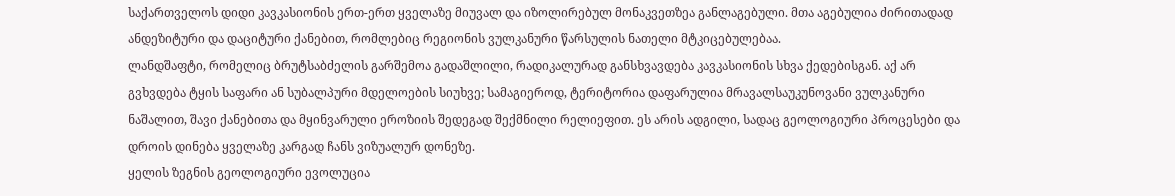საქართველოს დიდი კავკასიონის ერთ-ერთ ყველაზე მიუვალ და იზოლირებულ მონაკვეთზეა განლაგებული. მთა აგებულია ძირითადად ანდეზიტური და დაციტური ქანებით, რომლებიც რეგიონის ვულკანური წარსულის ნათელი მტკიცებულებაა.
ლანდშაფტი, რომელიც ბრუტსაბძელის გარშემოა გადაშლილი, რადიკალურად განსხვავდება კავკასიონის სხვა ქედებისგან. აქ არ გვხვდება ტყის საფარი ან სუბალპური მდელოების სიუხვე; სამაგიეროდ, ტერიტორია დაფარულია მრავალსაუკუნოვანი ვულკანური ნაშალით, შავი ქანებითა და მყინვარული ეროზიის შედეგად შექმნილი რელიეფით. ეს არის ადგილი, სადაც გეოლოგიური პროცესები და დროის დინება ყველაზე კარგად ჩანს ვიზუალურ დონეზე.
ყელის ზეგნის გეოლოგიური ევოლუცია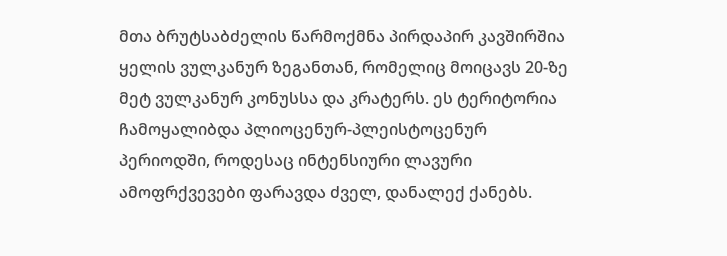მთა ბრუტსაბძელის წარმოქმნა პირდაპირ კავშირშია ყელის ვულკანურ ზეგანთან, რომელიც მოიცავს 20-ზე მეტ ვულკანურ კონუსსა და კრატერს. ეს ტერიტორია ჩამოყალიბდა პლიოცენურ-პლეისტოცენურ პერიოდში, როდესაც ინტენსიური ლავური ამოფრქვევები ფარავდა ძველ, დანალექ ქანებს.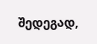შედეგად,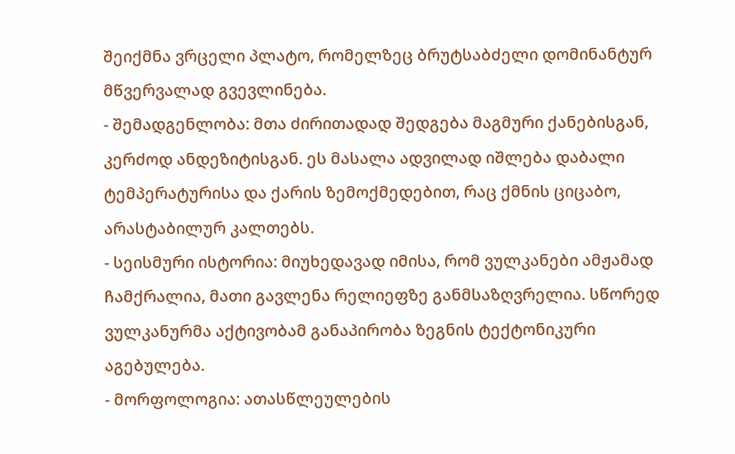შეიქმნა ვრცელი პლატო, რომელზეც ბრუტსაბძელი დომინანტურ მწვერვალად გვევლინება.
- შემადგენლობა: მთა ძირითადად შედგება მაგმური ქანებისგან, კერძოდ ანდეზიტისგან. ეს მასალა ადვილად იშლება დაბალი ტემპერატურისა და ქარის ზემოქმედებით, რაც ქმნის ციცაბო, არასტაბილურ კალთებს.
- სეისმური ისტორია: მიუხედავად იმისა, რომ ვულკანები ამჟამად ჩამქრალია, მათი გავლენა რელიეფზე განმსაზღვრელია. სწორედ ვულკანურმა აქტივობამ განაპირობა ზეგნის ტექტონიკური აგებულება.
- მორფოლოგია: ათასწლეულების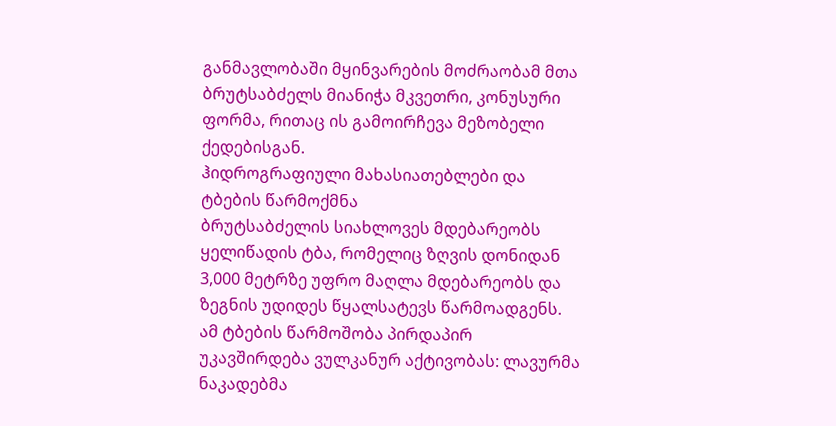განმავლობაში მყინვარების მოძრაობამ მთა ბრუტსაბძელს მიანიჭა მკვეთრი, კონუსური ფორმა, რითაც ის გამოირჩევა მეზობელი ქედებისგან.
ჰიდროგრაფიული მახასიათებლები და ტბების წარმოქმნა
ბრუტსაბძელის სიახლოვეს მდებარეობს ყელიწადის ტბა, რომელიც ზღვის დონიდან 3,000 მეტრზე უფრო მაღლა მდებარეობს და ზეგნის უდიდეს წყალსატევს წარმოადგენს. ამ ტბების წარმოშობა პირდაპირ უკავშირდება ვულკანურ აქტივობას: ლავურმა ნაკადებმა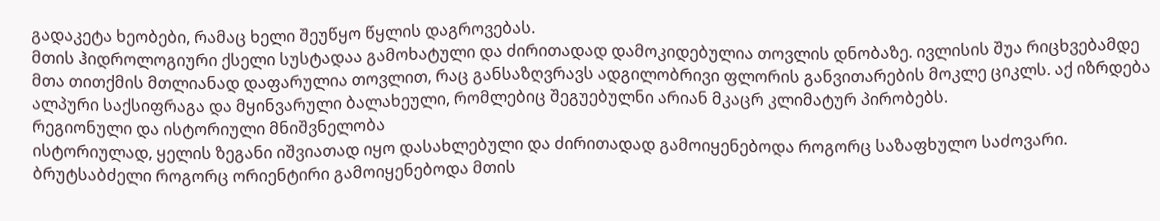გადაკეტა ხეობები, რამაც ხელი შეუწყო წყლის დაგროვებას.
მთის ჰიდროლოგიური ქსელი სუსტადაა გამოხატული და ძირითადად დამოკიდებულია თოვლის დნობაზე. ივლისის შუა რიცხვებამდე მთა თითქმის მთლიანად დაფარულია თოვლით, რაც განსაზღვრავს ადგილობრივი ფლორის განვითარების მოკლე ციკლს. აქ იზრდება ალპური საქსიფრაგა და მყინვარული ბალახეული, რომლებიც შეგუებულნი არიან მკაცრ კლიმატურ პირობებს.
რეგიონული და ისტორიული მნიშვნელობა
ისტორიულად, ყელის ზეგანი იშვიათად იყო დასახლებული და ძირითადად გამოიყენებოდა როგორც საზაფხულო საძოვარი. ბრუტსაბძელი როგორც ორიენტირი გამოიყენებოდა მთის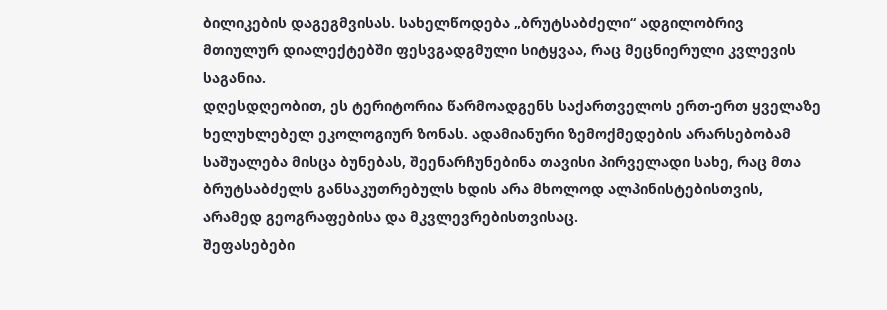ბილიკების დაგეგმვისას. სახელწოდება „ბრუტსაბძელი“ ადგილობრივ მთიულურ დიალექტებში ფესვგადგმული სიტყვაა, რაც მეცნიერული კვლევის საგანია.
დღესდღეობით, ეს ტერიტორია წარმოადგენს საქართველოს ერთ-ერთ ყველაზე ხელუხლებელ ეკოლოგიურ ზონას. ადამიანური ზემოქმედების არარსებობამ საშუალება მისცა ბუნებას, შეენარჩუნებინა თავისი პირველადი სახე, რაც მთა ბრუტსაბძელს განსაკუთრებულს ხდის არა მხოლოდ ალპინისტებისთვის, არამედ გეოგრაფებისა და მკვლევრებისთვისაც.
შეფასებები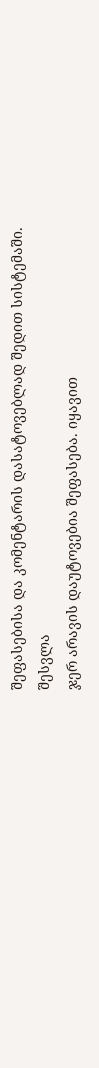შეფასებისა და კომენტარის დასატოვებლად შედით სისტემაში. შესვლა
ჯერ არავის დაუტოვებია შეფასება. იყავით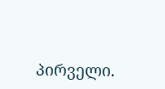პირველი.